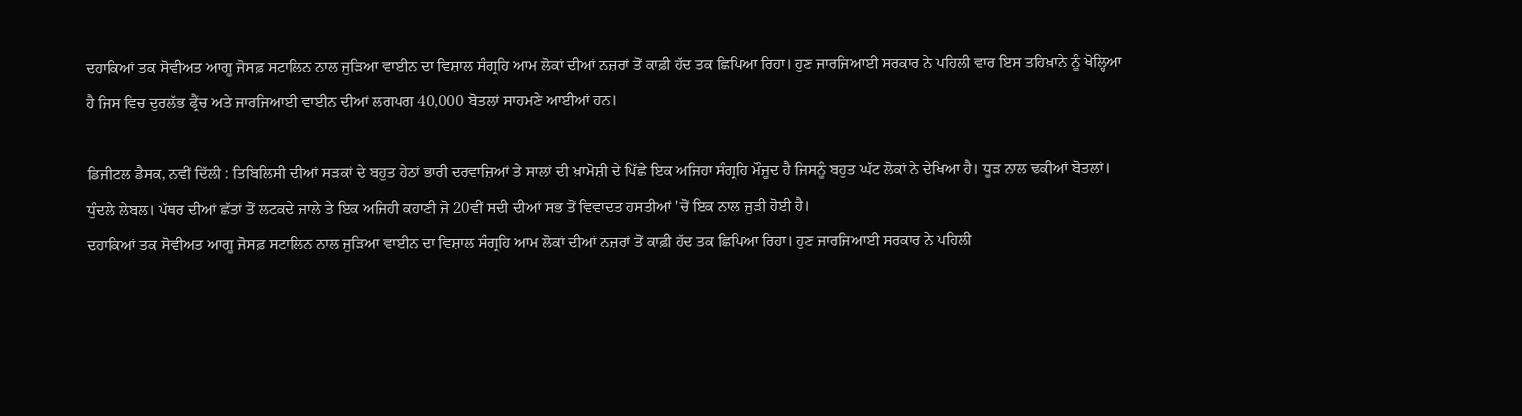ਦਹਾਕਿਆਂ ਤਕ ਸੋਵੀਅਤ ਆਗੂ ਜੋਸਫ਼ ਸਟਾਲਿਨ ਨਾਲ ਜੁੜਿਆ ਵਾਈਨ ਦਾ ਵਿਸ਼ਾਲ ਸੰਗ੍ਰਹਿ ਆਮ ਲੋਕਾਂ ਦੀਆਂ ਨਜ਼ਰਾਂ ਤੋਂ ਕਾਫ਼ੀ ਹੱਦ ਤਕ ਛਿਪਿਆ ਰਿਹਾ। ਹੁਣ ਜਾਰਜਿਆਈ ਸਰਕਾਰ ਨੇ ਪਹਿਲੀ ਵਾਰ ਇਸ ਤਹਿਖ਼ਾਨੇ ਨੂੰ ਖੋਲ੍ਹਿਆ ਹੈ ਜਿਸ ਵਿਚ ਦੁਰਲੱਭ ਫ੍ਰੈਂਚ ਅਤੇ ਜਾਰਜਿਆਈ ਵਾਈਨ ਦੀਆਂ ਲਗਪਗ 40,000 ਬੋਤਲਾਂ ਸਾਹਮਣੇ ਆਈਆਂ ਹਨ।

ਡਿਜੀਟਲ ਡੈਸਕ, ਨਵੀਂ ਦਿੱਲੀ : ਤਿਬਿਲਿਸੀ ਦੀਆਂ ਸੜਕਾਂ ਦੇ ਬਹੁਤ ਹੇਠਾਂ ਭਾਰੀ ਦਰਵਾਜ਼ਿਆਂ ਤੇ ਸਾਲਾਂ ਦੀ ਖ਼ਾਮੋਸ਼ੀ ਦੇ ਪਿੱਛੇ ਇਕ ਅਜਿਹਾ ਸੰਗ੍ਰਹਿ ਮੌਜੂਦ ਹੈ ਜਿਸਨੂੰ ਬਹੁਤ ਘੱਟ ਲੋਕਾਂ ਨੇ ਦੇਖਿਆ ਹੈ। ਧੂੜ ਨਾਲ ਢਕੀਆਂ ਬੋਤਲਾਂ। ਧੁੰਦਲੇ ਲੇਬਲ। ਪੱਥਰ ਦੀਆਂ ਛੱਤਾਂ ਤੋਂ ਲਟਕਦੇ ਜਾਲੇ ਤੇ ਇਕ ਅਜਿਹੀ ਕਹਾਣੀ ਜੋ 20ਵੀਂ ਸਦੀ ਦੀਆਂ ਸਭ ਤੋਂ ਵਿਵਾਦਤ ਹਸਤੀਆਂ 'ਚੋਂ ਇਕ ਨਾਲ ਜੁੜੀ ਹੋਈ ਹੈ।
ਦਹਾਕਿਆਂ ਤਕ ਸੋਵੀਅਤ ਆਗੂ ਜੋਸਫ਼ ਸਟਾਲਿਨ ਨਾਲ ਜੁੜਿਆ ਵਾਈਨ ਦਾ ਵਿਸ਼ਾਲ ਸੰਗ੍ਰਹਿ ਆਮ ਲੋਕਾਂ ਦੀਆਂ ਨਜ਼ਰਾਂ ਤੋਂ ਕਾਫ਼ੀ ਹੱਦ ਤਕ ਛਿਪਿਆ ਰਿਹਾ। ਹੁਣ ਜਾਰਜਿਆਈ ਸਰਕਾਰ ਨੇ ਪਹਿਲੀ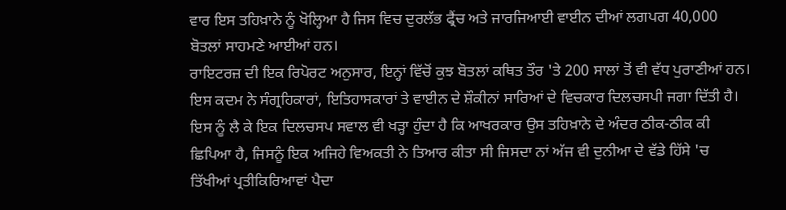ਵਾਰ ਇਸ ਤਹਿਖ਼ਾਨੇ ਨੂੰ ਖੋਲ੍ਹਿਆ ਹੈ ਜਿਸ ਵਿਚ ਦੁਰਲੱਭ ਫ੍ਰੈਂਚ ਅਤੇ ਜਾਰਜਿਆਈ ਵਾਈਨ ਦੀਆਂ ਲਗਪਗ 40,000 ਬੋਤਲਾਂ ਸਾਹਮਣੇ ਆਈਆਂ ਹਨ।
ਰਾਇਟਰਜ਼ ਦੀ ਇਕ ਰਿਪੋਰਟ ਅਨੁਸਾਰ, ਇਨ੍ਹਾਂ ਵਿੱਚੋਂ ਕੁਝ ਬੋਤਲਾਂ ਕਥਿਤ ਤੌਰ 'ਤੇ 200 ਸਾਲਾਂ ਤੋਂ ਵੀ ਵੱਧ ਪੁਰਾਣੀਆਂ ਹਨ। ਇਸ ਕਦਮ ਨੇ ਸੰਗ੍ਰਹਿਕਾਰਾਂ, ਇਤਿਹਾਸਕਾਰਾਂ ਤੇ ਵਾਈਨ ਦੇ ਸ਼ੌਕੀਨਾਂ ਸਾਰਿਆਂ ਦੇ ਵਿਚਕਾਰ ਦਿਲਚਸਪੀ ਜਗਾ ਦਿੱਤੀ ਹੈ।
ਇਸ ਨੂੰ ਲੈ ਕੇ ਇਕ ਦਿਲਚਸਪ ਸਵਾਲ ਵੀ ਖੜ੍ਹਾ ਹੁੰਦਾ ਹੈ ਕਿ ਆਖਰਕਾਰ ਉਸ ਤਹਿਖ਼ਾਨੇ ਦੇ ਅੰਦਰ ਠੀਕ-ਠੀਕ ਕੀ ਛਿਪਿਆ ਹੈ, ਜਿਸਨੂੰ ਇਕ ਅਜਿਹੇ ਵਿਅਕਤੀ ਨੇ ਤਿਆਰ ਕੀਤਾ ਸੀ ਜਿਸਦਾ ਨਾਂ ਅੱਜ ਵੀ ਦੁਨੀਆ ਦੇ ਵੱਡੇ ਹਿੱਸੇ 'ਚ ਤਿੱਖੀਆਂ ਪ੍ਰਤੀਕਿਰਿਆਵਾਂ ਪੈਦਾ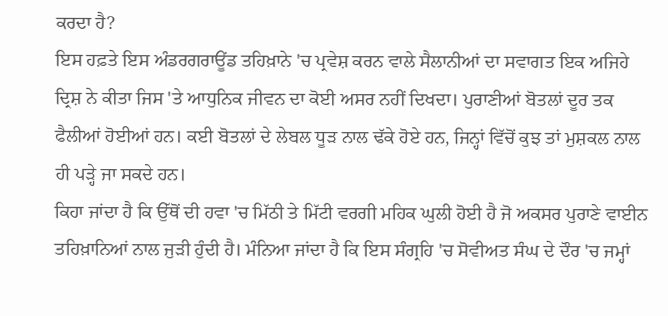ਕਰਦਾ ਹੈ?
ਇਸ ਹਫ਼ਤੇ ਇਸ ਅੰਡਰਗਰਾਊਂਡ ਤਹਿਖ਼ਾਨੇ 'ਚ ਪ੍ਰਵੇਸ਼ ਕਰਨ ਵਾਲੇ ਸੈਲਾਨੀਆਂ ਦਾ ਸਵਾਗਤ ਇਕ ਅਜਿਹੇ ਦ੍ਰਿਸ਼ ਨੇ ਕੀਤਾ ਜਿਸ 'ਤੇ ਆਧੁਨਿਕ ਜੀਵਨ ਦਾ ਕੋਈ ਅਸਰ ਨਹੀਂ ਦਿਖਦਾ। ਪੁਰਾਣੀਆਂ ਬੋਤਲਾਂ ਦੂਰ ਤਕ ਫੈਲੀਆਂ ਹੋਈਆਂ ਹਨ। ਕਈ ਬੋਤਲਾਂ ਦੇ ਲੇਬਲ ਧੂੜ ਨਾਲ ਢੱਕੇ ਹੋਏ ਹਨ, ਜਿਨ੍ਹਾਂ ਵਿੱਚੋਂ ਕੁਝ ਤਾਂ ਮੁਸ਼ਕਲ ਨਾਲ ਹੀ ਪੜ੍ਹੇ ਜਾ ਸਕਦੇ ਹਨ।
ਕਿਹਾ ਜਾਂਦਾ ਹੈ ਕਿ ਉੱਥੋਂ ਦੀ ਹਵਾ 'ਚ ਮਿੱਠੀ ਤੇ ਮਿੱਟੀ ਵਰਗੀ ਮਹਿਕ ਘੁਲੀ ਹੋਈ ਹੈ ਜੋ ਅਕਸਰ ਪੁਰਾਣੇ ਵਾਈਨ ਤਹਿਖ਼ਾਨਿਆਂ ਨਾਲ ਜੁੜੀ ਹੁੰਦੀ ਹੈ। ਮੰਨਿਆ ਜਾਂਦਾ ਹੈ ਕਿ ਇਸ ਸੰਗ੍ਰਹਿ 'ਚ ਸੋਵੀਅਤ ਸੰਘ ਦੇ ਦੌਰ 'ਚ ਜਮ੍ਹਾਂ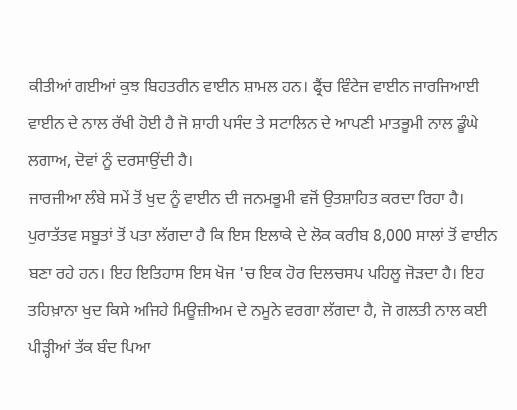ਕੀਤੀਆਂ ਗਈਆਂ ਕੁਝ ਬਿਹਤਰੀਨ ਵਾਈਨ ਸ਼ਾਮਲ ਹਨ। ਫ੍ਰੈਂਚ ਵਿੰਟੇਜ ਵਾਈਨ ਜਾਰਜਿਆਈ ਵਾਈਨ ਦੇ ਨਾਲ ਰੱਖੀ ਹੋਈ ਹੈ ਜੋ ਸ਼ਾਹੀ ਪਸੰਦ ਤੇ ਸਟਾਲਿਨ ਦੇ ਆਪਣੀ ਮਾਤਭੂਮੀ ਨਾਲ ਡੂੰਘੇ ਲਗਾਅ, ਦੋਵਾਂ ਨੂੰ ਦਰਸਾਉਂਦੀ ਹੈ।
ਜਾਰਜੀਆ ਲੰਬੇ ਸਮੇਂ ਤੋਂ ਖੁਦ ਨੂੰ ਵਾਈਨ ਦੀ ਜਨਮਭੂਮੀ ਵਜੋਂ ਉਤਸ਼ਾਹਿਤ ਕਰਦਾ ਰਿਹਾ ਹੈ। ਪੁਰਾਤੱਤਵ ਸਬੂਤਾਂ ਤੋਂ ਪਤਾ ਲੱਗਦਾ ਹੈ ਕਿ ਇਸ ਇਲਾਕੇ ਦੇ ਲੋਕ ਕਰੀਬ 8,000 ਸਾਲਾਂ ਤੋਂ ਵਾਈਨ ਬਣਾ ਰਹੇ ਹਨ। ਇਹ ਇਤਿਹਾਸ ਇਸ ਖੋਜ 'ਚ ਇਕ ਹੋਰ ਦਿਲਚਸਪ ਪਹਿਲੂ ਜੋੜਦਾ ਹੈ। ਇਹ ਤਹਿਖ਼ਾਨਾ ਖੁਦ ਕਿਸੇ ਅਜਿਹੇ ਮਿਊਜ਼ੀਅਮ ਦੇ ਨਮੂਨੇ ਵਰਗਾ ਲੱਗਦਾ ਹੈ, ਜੋ ਗਲਤੀ ਨਾਲ ਕਈ ਪੀੜ੍ਹੀਆਂ ਤੱਕ ਬੰਦ ਪਿਆ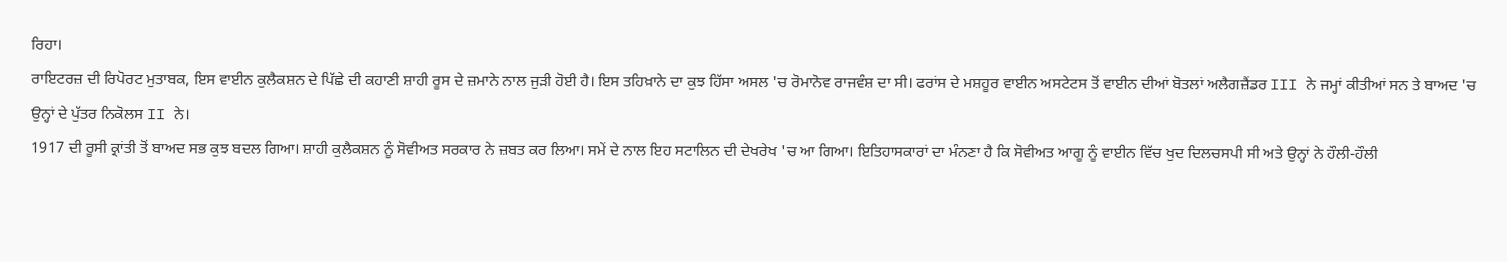ਰਿਹਾ।
ਰਾਇਟਰਜ਼ ਦੀ ਰਿਪੋਰਟ ਮੁਤਾਬਕ, ਇਸ ਵਾਈਨ ਕੁਲੈਕਸ਼ਨ ਦੇ ਪਿੱਛੇ ਦੀ ਕਹਾਣੀ ਸ਼ਾਹੀ ਰੂਸ ਦੇ ਜ਼ਮਾਨੇ ਨਾਲ ਜੁੜੀ ਹੋਈ ਹੈ। ਇਸ ਤਹਿਖ਼ਾਨੇ ਦਾ ਕੁਝ ਹਿੱਸਾ ਅਸਲ 'ਚ ਰੋਮਾਨੋਵ ਰਾਜਵੰਸ਼ ਦਾ ਸੀ। ਫਰਾਂਸ ਦੇ ਮਸ਼ਹੂਰ ਵਾਈਨ ਅਸਟੇਟਸ ਤੋਂ ਵਾਈਨ ਦੀਆਂ ਬੋਤਲਾਂ ਅਲੈਗਜ਼ੈਂਡਰ III ਨੇ ਜਮ੍ਹਾਂ ਕੀਤੀਆਂ ਸਨ ਤੇ ਬਾਅਦ 'ਚ ਉਨ੍ਹਾਂ ਦੇ ਪੁੱਤਰ ਨਿਕੋਲਸ II ਨੇ।
1917 ਦੀ ਰੂਸੀ ਕ੍ਰਾਂਤੀ ਤੋਂ ਬਾਅਦ ਸਭ ਕੁਝ ਬਦਲ ਗਿਆ। ਸ਼ਾਹੀ ਕੁਲੈਕਸ਼ਨ ਨੂੰ ਸੋਵੀਅਤ ਸਰਕਾਰ ਨੇ ਜ਼ਬਤ ਕਰ ਲਿਆ। ਸਮੇਂ ਦੇ ਨਾਲ ਇਹ ਸਟਾਲਿਨ ਦੀ ਦੇਖਰੇਖ 'ਚ ਆ ਗਿਆ। ਇਤਿਹਾਸਕਾਰਾਂ ਦਾ ਮੰਨਣਾ ਹੈ ਕਿ ਸੋਵੀਅਤ ਆਗੂ ਨੂੰ ਵਾਈਨ ਵਿੱਚ ਖੁਦ ਦਿਲਚਸਪੀ ਸੀ ਅਤੇ ਉਨ੍ਹਾਂ ਨੇ ਹੌਲੀ-ਹੌਲੀ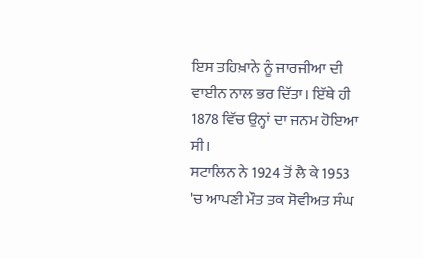ਇਸ ਤਹਿਖ਼ਾਨੇ ਨੂੰ ਜਾਰਜੀਆ ਦੀ ਵਾਈਨ ਨਾਲ ਭਰ ਦਿੱਤਾ। ਇੱਥੇ ਹੀ 1878 ਵਿੱਚ ਉਨ੍ਹਾਂ ਦਾ ਜਨਮ ਹੋਇਆ ਸੀ।
ਸਟਾਲਿਨ ਨੇ 1924 ਤੋਂ ਲੈ ਕੇ 1953 'ਚ ਆਪਣੀ ਮੌਤ ਤਕ ਸੋਵੀਅਤ ਸੰਘ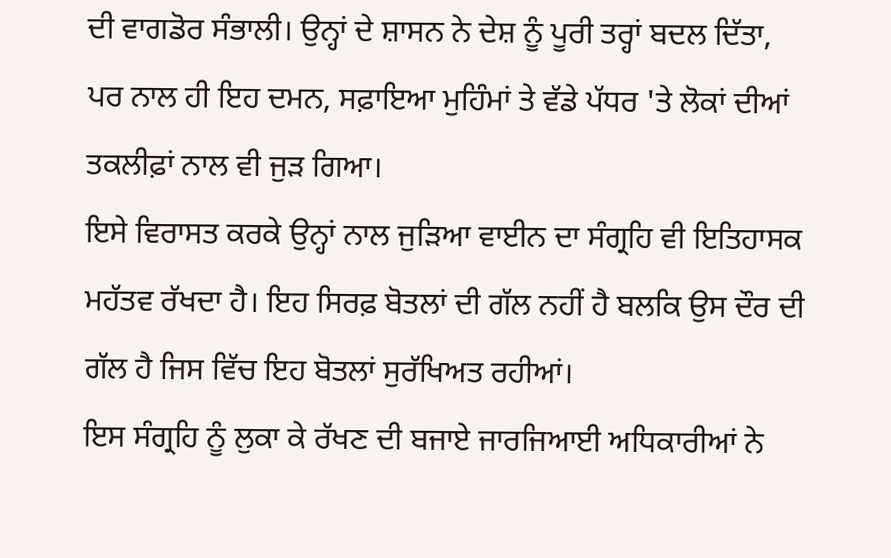ਦੀ ਵਾਗਡੋਰ ਸੰਭਾਲੀ। ਉਨ੍ਹਾਂ ਦੇ ਸ਼ਾਸਨ ਨੇ ਦੇਸ਼ ਨੂੰ ਪੂਰੀ ਤਰ੍ਹਾਂ ਬਦਲ ਦਿੱਤਾ, ਪਰ ਨਾਲ ਹੀ ਇਹ ਦਮਨ, ਸਫ਼ਾਇਆ ਮੁਹਿੰਮਾਂ ਤੇ ਵੱਡੇ ਪੱਧਰ 'ਤੇ ਲੋਕਾਂ ਦੀਆਂ ਤਕਲੀਫ਼ਾਂ ਨਾਲ ਵੀ ਜੁੜ ਗਿਆ।
ਇਸੇ ਵਿਰਾਸਤ ਕਰਕੇ ਉਨ੍ਹਾਂ ਨਾਲ ਜੁੜਿਆ ਵਾਈਨ ਦਾ ਸੰਗ੍ਰਹਿ ਵੀ ਇਤਿਹਾਸਕ ਮਹੱਤਵ ਰੱਖਦਾ ਹੈ। ਇਹ ਸਿਰਫ਼ ਬੋਤਲਾਂ ਦੀ ਗੱਲ ਨਹੀਂ ਹੈ ਬਲਕਿ ਉਸ ਦੌਰ ਦੀ ਗੱਲ ਹੈ ਜਿਸ ਵਿੱਚ ਇਹ ਬੋਤਲਾਂ ਸੁਰੱਖਿਅਤ ਰਹੀਆਂ।
ਇਸ ਸੰਗ੍ਰਹਿ ਨੂੰ ਲੁਕਾ ਕੇ ਰੱਖਣ ਦੀ ਬਜਾਏ ਜਾਰਜਿਆਈ ਅਧਿਕਾਰੀਆਂ ਨੇ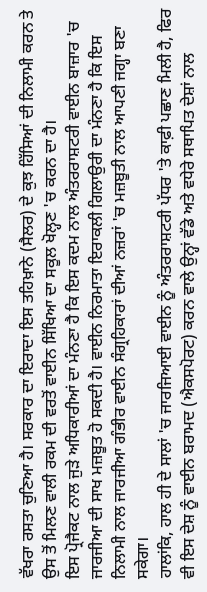ਵੱਖਰਾ ਰਸਤਾ ਚੁਣਿਆ ਹੈ। ਸਰਕਾਰ ਦਾ ਇਰਾਦਾ ਇਸ ਤਹਿਖ਼ਾਨੇ (ਸੈਲਰ) ਦੇ ਕੁਝ ਹਿੱਸਿਆਂ ਦੀ ਨਿਲਾਮੀ ਕਰਨ ਤੇ ਉਸ ਤੋਂ ਮਿਲਣ ਵਾਲੀ ਰਕਮ ਦੀ ਵਰਤੋਂ ਵਾਈਨ ਸਿੱਖਿਆ ਦਾ ਸਕੂਲ ਖੋਲ੍ਹਣ 'ਚ ਕਰਨ ਦਾ ਹੈ।
ਇਸ ਪ੍ਰੋਜੈਕਟ ਨਾਲ ਜੁੜੇ ਅਧਿਕਾਰੀਆਂ ਦਾ ਮੰਨਣਾ ਹੈ ਕਿ ਇਸ ਕਦਮ ਨਾਲ ਅੰਤਰਰਾਸ਼ਟਰੀ ਵਾਈਨ ਬਾਜ਼ਾਰ 'ਚ ਜਾਰਜੀਆ ਦੀ ਸਾਖ ਮਜ਼ਬੂਤ ਹੋ ਸਕਦੀ ਹੈ। ਵਾਈਨ ਨਿਰਮਾਤਾ ਇਰਾਕਲੀ ਗਿਲਾਉਰੀ ਦਾ ਮੰਨਣਾ ਹੈ ਕਿ ਇਸ ਨਿਲਾਮੀ ਨਾਲ ਜਾਰਜੀਆ ਗੰਭੀਰ ਵਾਈਨ ਸੰਗ੍ਰਹਿਕਾਰਾਂ ਦੀਆਂ ਨਜ਼ਰਾਂ 'ਚ ਮਜ਼ਬੂਤੀ ਨਾਲ ਆਪਣੀ ਜਗ੍ਹਾ ਬਣਾ ਸਕੇਗਾ।
ਹਾਲਾਂਕਿ, ਹਾਲ ਹੀ ਦੇ ਸਾਲਾਂ 'ਚ ਜਾਰਜਿਆਈ ਵਾਈਨ ਨੂੰ ਅੰਤਰਰਾਸ਼ਟਰੀ ਪੱਧਰ 'ਤੇ ਕਾਫ਼ੀ ਪਛਾਣ ਮਿਲੀ ਹੈ, ਫਿਰ ਵੀ ਇਸ ਦੇਸ਼ ਨੂੰ ਵਾਈਨ ਬਰਾਮਦ (ਐਕਸਪੋਰਟ) ਕਰਨ ਵਾਲੇ ਉਨ੍ਹਾਂ ਵੱਡੇ ਅਤੇ ਵਧੇਰੇ ਸਥਾਪਿਤ ਦੇਸ਼ਾਂ ਨਾਲ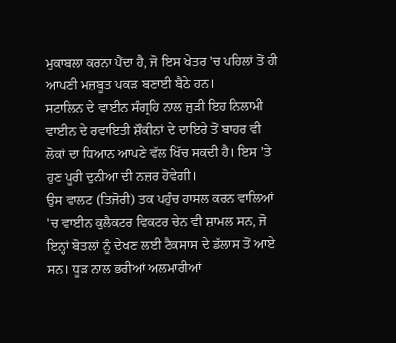ਮੁਕਾਬਲਾ ਕਰਨਾ ਪੈਂਦਾ ਹੈ, ਜੋ ਇਸ ਖੇਤਰ 'ਚ ਪਹਿਲਾਂ ਤੋਂ ਹੀ ਆਪਣੀ ਮਜ਼ਬੂਤ ਪਕੜ ਬਣਾਈ ਬੈਠੇ ਹਨ।
ਸਟਾਲਿਨ ਦੇ ਵਾਈਨ ਸੰਗ੍ਰਹਿ ਨਾਲ ਜੁੜੀ ਇਹ ਨਿਲਾਮੀ ਵਾਈਨ ਦੇ ਰਵਾਇਤੀ ਸ਼ੌਕੀਨਾਂ ਦੇ ਦਾਇਰੇ ਤੋਂ ਬਾਹਰ ਵੀ ਲੋਕਾਂ ਦਾ ਧਿਆਨ ਆਪਣੇ ਵੱਲ ਖਿੱਚ ਸਕਦੀ ਹੈ। ਇਸ 'ਤੇ ਹੁਣ ਪੂਰੀ ਦੁਨੀਆ ਦੀ ਨਜ਼ਰ ਹੋਵੇਗੀ।
ਉਸ ਵਾਲਟ (ਤਿਜੋਰੀ) ਤਕ ਪਹੁੰਚ ਹਾਸਲ ਕਰਨ ਵਾਲਿਆਂ 'ਚ ਵਾਈਨ ਕੁਲੈਕਟਰ ਵਿਕਟਰ ਚੇਨ ਵੀ ਸ਼ਾਮਲ ਸਨ, ਜੋ ਇਨ੍ਹਾਂ ਬੋਤਲਾਂ ਨੂੰ ਦੇਖਣ ਲਈ ਟੈਕਸਾਸ ਦੇ ਡੱਲਾਸ ਤੋਂ ਆਏ ਸਨ। ਧੂੜ ਨਾਲ ਭਰੀਆਂ ਅਲਮਾਰੀਆਂ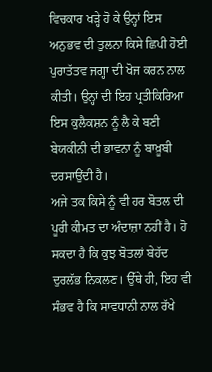ਵਿਚਕਾਰ ਖੜ੍ਹੇ ਹੋ ਕੇ ਉਨ੍ਹਾਂ ਇਸ ਅਨੁਭਵ ਦੀ ਤੁਲਨਾ ਕਿਸੇ ਛਿਪੀ ਹੋਈ ਪੁਰਾਤੱਤਵ ਜਗ੍ਹਾ ਦੀ ਖੋਜ ਕਰਨ ਨਾਲ ਕੀਤੀ। ਉਨ੍ਹਾਂ ਦੀ ਇਹ ਪ੍ਰਤੀਕਿਰਿਆ ਇਸ ਕੁਲੈਕਸ਼ਨ ਨੂੰ ਲੈ ਕੇ ਬਣੀ ਬੇਯਕੀਨੀ ਦੀ ਭਾਵਨਾ ਨੂੰ ਬਾਖ਼ੂਬੀ ਦਰਸਾਉਂਦੀ ਹੈ।
ਅਜੇ ਤਕ ਕਿਸੇ ਨੂੰ ਵੀ ਹਰ ਬੋਤਲ ਦੀ ਪੂਰੀ ਕੀਮਤ ਦਾ ਅੰਦਾਜ਼ਾ ਨਹੀਂ ਹੈ। ਹੋ ਸਕਦਾ ਹੈ ਕਿ ਕੁਝ ਬੋਤਲਾਂ ਬੇਹੱਦ ਦੁਰਲੱਭ ਨਿਕਲਣ। ਉੱਥੇ ਹੀ, ਇਹ ਵੀ ਸੰਭਵ ਹੈ ਕਿ ਸਾਵਧਾਨੀ ਨਾਲ ਰੱਖੇ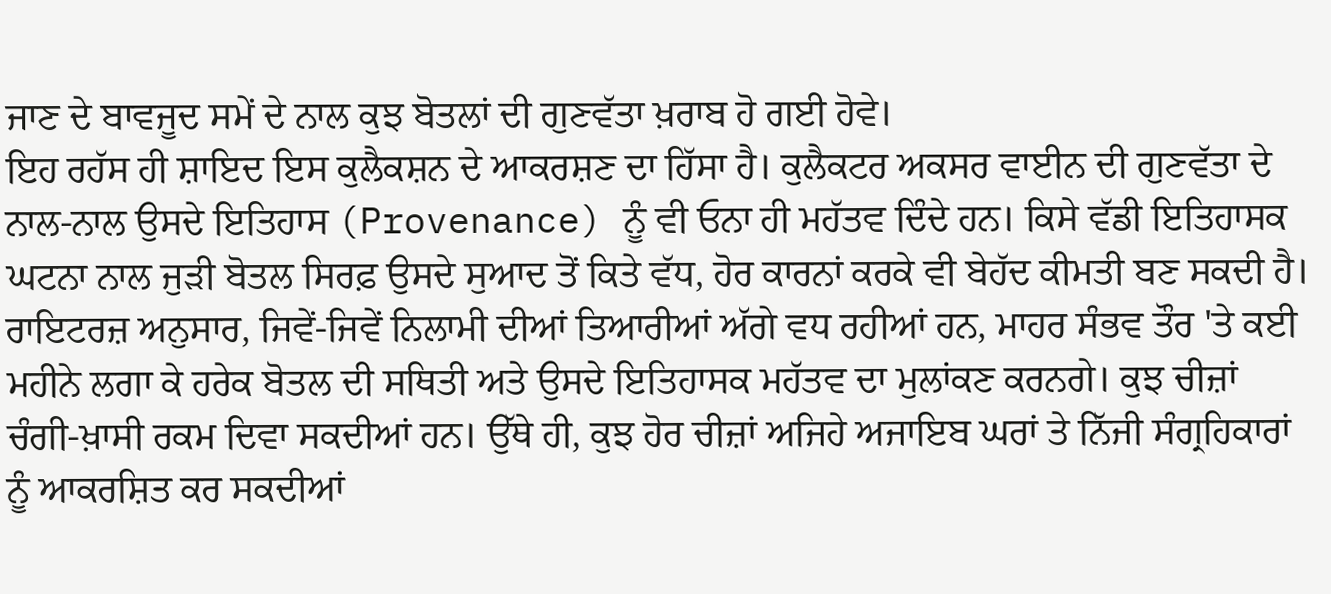ਜਾਣ ਦੇ ਬਾਵਜੂਦ ਸਮੇਂ ਦੇ ਨਾਲ ਕੁਝ ਬੋਤਲਾਂ ਦੀ ਗੁਣਵੱਤਾ ਖ਼ਰਾਬ ਹੋ ਗਈ ਹੋਵੇ।
ਇਹ ਰਹੱਸ ਹੀ ਸ਼ਾਇਦ ਇਸ ਕੁਲੈਕਸ਼ਨ ਦੇ ਆਕਰਸ਼ਣ ਦਾ ਹਿੱਸਾ ਹੈ। ਕੁਲੈਕਟਰ ਅਕਸਰ ਵਾਈਨ ਦੀ ਗੁਣਵੱਤਾ ਦੇ ਨਾਲ-ਨਾਲ ਉਸਦੇ ਇਤਿਹਾਸ (Provenance) ਨੂੰ ਵੀ ਓਨਾ ਹੀ ਮਹੱਤਵ ਦਿੰਦੇ ਹਨ। ਕਿਸੇ ਵੱਡੀ ਇਤਿਹਾਸਕ ਘਟਨਾ ਨਾਲ ਜੁੜੀ ਬੋਤਲ ਸਿਰਫ਼ ਉਸਦੇ ਸੁਆਦ ਤੋਂ ਕਿਤੇ ਵੱਧ, ਹੋਰ ਕਾਰਨਾਂ ਕਰਕੇ ਵੀ ਬੇਹੱਦ ਕੀਮਤੀ ਬਣ ਸਕਦੀ ਹੈ।
ਰਾਇਟਰਜ਼ ਅਨੁਸਾਰ, ਜਿਵੇਂ-ਜਿਵੇਂ ਨਿਲਾਮੀ ਦੀਆਂ ਤਿਆਰੀਆਂ ਅੱਗੇ ਵਧ ਰਹੀਆਂ ਹਨ, ਮਾਹਰ ਸੰਭਵ ਤੌਰ 'ਤੇ ਕਈ ਮਹੀਨੇ ਲਗਾ ਕੇ ਹਰੇਕ ਬੋਤਲ ਦੀ ਸਥਿਤੀ ਅਤੇ ਉਸਦੇ ਇਤਿਹਾਸਕ ਮਹੱਤਵ ਦਾ ਮੁਲਾਂਕਣ ਕਰਨਗੇ। ਕੁਝ ਚੀਜ਼ਾਂ ਚੰਗੀ-ਖ਼ਾਸੀ ਰਕਮ ਦਿਵਾ ਸਕਦੀਆਂ ਹਨ। ਉੱਥੇ ਹੀ, ਕੁਝ ਹੋਰ ਚੀਜ਼ਾਂ ਅਜਿਹੇ ਅਜਾਇਬ ਘਰਾਂ ਤੇ ਨਿੱਜੀ ਸੰਗ੍ਰਹਿਕਾਰਾਂ ਨੂੰ ਆਕਰਸ਼ਿਤ ਕਰ ਸਕਦੀਆਂ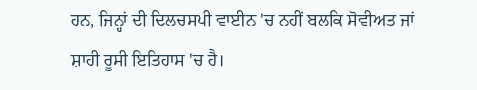ਹਨ, ਜਿਨ੍ਹਾਂ ਦੀ ਦਿਲਚਸਪੀ ਵਾਈਨ 'ਚ ਨਹੀਂ ਬਲਕਿ ਸੋਵੀਅਤ ਜਾਂ ਸ਼ਾਹੀ ਰੂਸੀ ਇਤਿਹਾਸ 'ਚ ਹੈ।